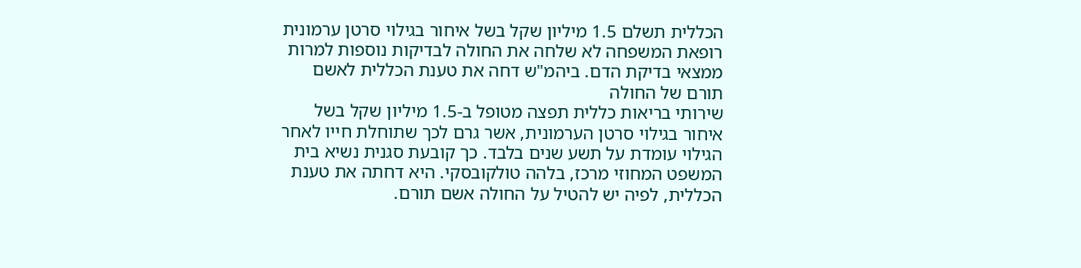הכללית תשלם 1.5 מיליון שקל בשל איחור בגילוי סרטן ערמונית
רופאת המשפחה לא שלחה את החולה לבדיקות נוספות למרות ממצאי בדיקת הדם. ביהמ"ש דחה את טענת הכללית לאשם תורם של החולה
שירותי בריאות כללית תפצה מטופל ב-1.5 מיליון שקל בשל איחור בגילוי סרטן הערמונית, אשר גרם לכך שתוחלת חייו לאחר הגילוי עומדת על תשע שנים בלבד. כך קובעת סגנית נשיא בית המשפט המחוזי מרכז, בלהה טולקובסקי. היא דחתה את טענת הכללית, לפיה יש להטיל על החולה אשם תורם.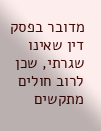מדובר בפסק דין שאינו שגרתי, שכן לרוב חולים מתקשים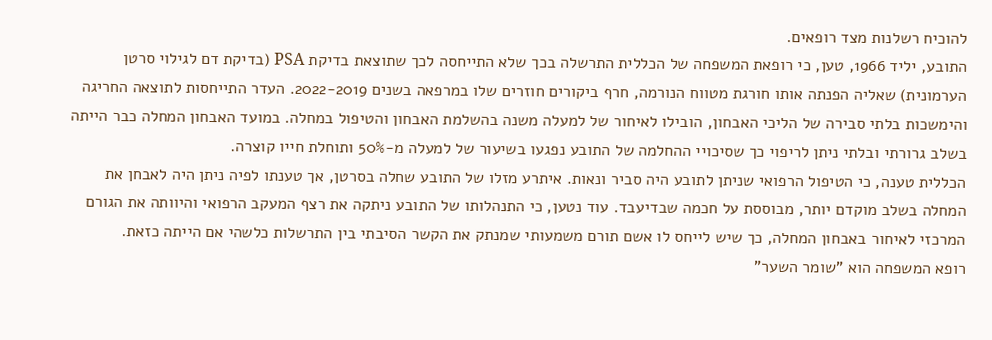להוכיח רשלנות מצד רופאים.
התובע, יליד 1966, טען, כי רופאת המשפחה של הכללית התרשלה בכך שלא התייחסה לכך שתוצאת בדיקת PSA (בדיקת דם לגילוי סרטן הערמונית) שאליה הפנתה אותו חורגת מטווח הנורמה, חרף ביקורים חוזרים שלו במרפאה בשנים 2022-2019. העדר התייחסות לתוצאה החריגה והימשכות בלתי סבירה של הליכי האבחון, הובילו לאיחור של למעלה משנה בהשלמת האבחון והטיפול במחלה. במועד האבחון המחלה כבר הייתה בשלב גרורתי ובלתי ניתן לריפוי כך שסיכויי ההחלמה של התובע נפגעו בשיעור של למעלה מ-50% ותוחלת חייו קוצרה.
הכללית טענה, כי הטיפול הרפואי שניתן לתובע היה סביר ונאות. איתרע מזלו של התובע שחלה בסרטן, אך טענתו לפיה ניתן היה לאבחן את המחלה בשלב מוקדם יותר, מבוססת על חכמה שבדיעבד. עוד נטען, כי התנהלותו של התובע ניתקה את רצף המעקב הרפואי והיוותה את הגורם המרכזי לאיחור באבחון המחלה, כך שיש לייחס לו אשם תורם משמעותי שמנתק את הקשר הסיבתי בין התרשלות כלשהי אם הייתה כזאת.
רופא המשפחה הוא "שומר השער"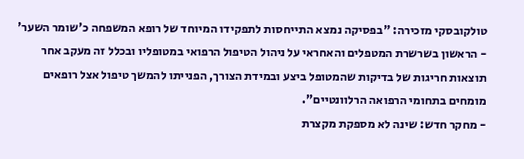טולקובסקי מזכירה: "בפסיקה נמצא התייחסות לתפקידו המיוחד של רופא המשפחה כ'שומר השער' - הראשון בשרשרת המטפלים והאחראי על ניהול הטיפול הרפואי במטופליו ובכלל זה מעקב אחר תוצאות חריגות של בדיקות שהמטופל ביצע ובמידת הצורך, הפנייתו להמשך טיפול אצל רופאים מומחים בתחומי הרפואה הרלוונטיים".
- מחקר חדש: שינה לא מספקת מקצרת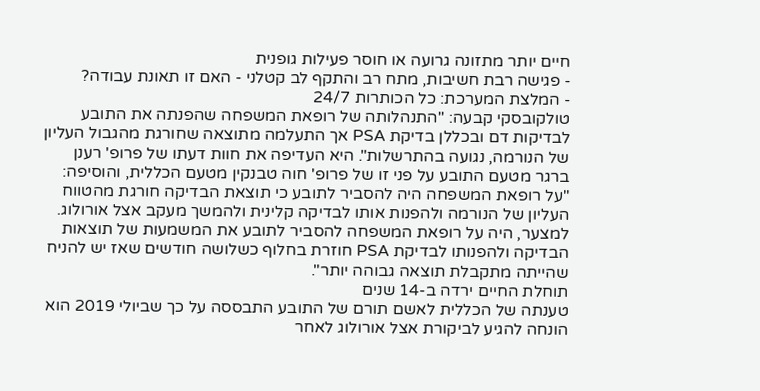חיים יותר מתזונה גרועה או חוסר פעילות גופנית
- פגישה רבת חשיבות, מתח רב והתקף לב קטלני - האם זו תאונת עבודה?
- המלצת המערכת: כל הכותרות 24/7
טולקובסקי קבעה: "התנהלותה של רופאת המשפחה שהפנתה את התובע לבדיקות דם ובכללן בדיקת PSA אך התעלמה מתוצאה שחורגת מהגבול העליון של הנורמה, נגועה בהתרשלות". היא העדיפה את חוות דעתו של פרופ' רענן ברגר מטעם התובע על פני זו של פרופ' חוה טבנקין מטעם הכללית, והוסיפה: "על רופאת המשפחה היה להסביר לתובע כי תוצאת הבדיקה חורגת מהטווח העליון של הנורמה ולהפנות אותו לבדיקה קלינית ולהמשך מעקב אצל אורולוג. למצער, היה על רופאת המשפחה להסביר לתובע את המשמעות של תוצאות הבדיקה ולהפנותו לבדיקת PSA חוזרת בחלוף כשלושה חודשים שאז יש להניח שהייתה מתקבלת תוצאה גבוהה יותר".
תוחלת החיים ירדה ב-14 שנים
טענתה של הכללית לאשם תורם של התובע התבססה על כך שביולי 2019 הוא הונחה להגיע לביקורת אצל אורולוג לאחר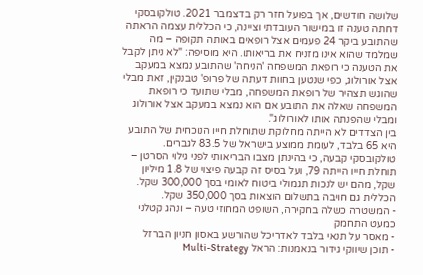שלושה חודשים, אך בפועל חזר רק בדצמבר 2021. טולקובסקי דחתה טענה זו במישור העובדתי וציינה, כי הכללית עצמה הראתה שהתובע ביקר 24 פעמים אצל רופאים באותה תקופה – מה שמלמד שהוא אינו מזניח את בריאותו. היא מוסיפה: "לא ניתן לקבל את הטענה כי רופאת המשפחה 'הניחה' שהתובע נמצא במעקב אצל אורולוג, כפי שנטען בחוות דעתה של פרופ' טבנקין, זאת מבלי שהוגש תצהיר של רופאת המשפחה, מבלי שתועד כי רופאת המשפחה שאלה את התובע אם הוא נמצא במעקב אצל אורולוג ומבלי שהפנתה אותו לאורולוג".
בין הצדדים לא הייתה מחלוקת שתוחלת חייו הנוכחית של התובע היא 65 בלבד, לעומת ממוצע בישראל של 83.5 לגברים. טולקובסקי קבעה, כי בהינתן מצבו הבריאותי לפני גילוי הסרטן – תוחלת חייו הייתה 79, ועל בסיס זה קבעה פיצוי של 1.8 מיליון שקל, מהם יש לנכות תגמולי ביטוח לאומי בסך 300,000 שקל. הכללית גם חויבה בתשלום הוצאות בסך 350,000 שקל.
- המשטרה כשלה בחקירה, השופט המחוזי טעה – ונהג קטלני כמעט התחמק
- מאסר על תנאי בלבד לאדריכל שהורשע באסון חניון הברזל
- תוכן שיווקי גידור בנאמנות: הראל Multi-Strategy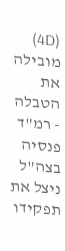(4D) מובילה את הטבלה
- רמ"ד פנסיה בצה"ל ניצל את תפקידו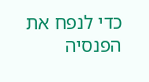כדי לנפח את הפנסיה